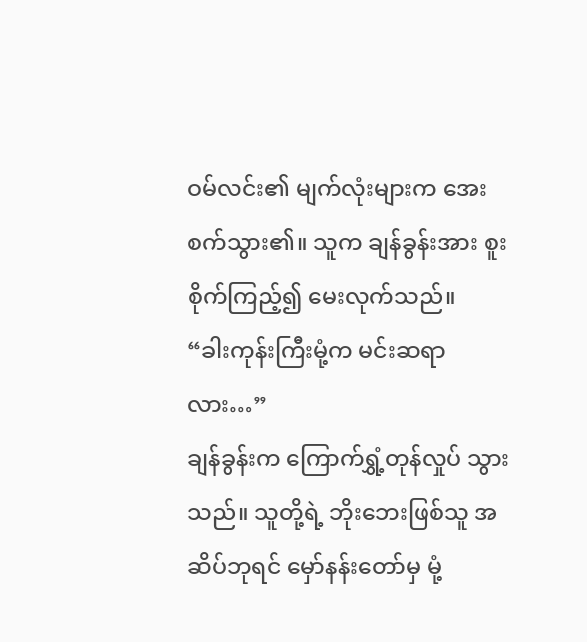ဝမ်လင်း၏ မျက်လုံးများက အေးစက်သွား၏။ သူက ချန်ခွန်းအား စူးစိုက်ကြည့်၍ မေးလုက်သည်။
“ခါးကုန်းကြီးမုံ့က မင်းဆရာလား…”
ချန်ခွန်းက ကြောက်ရွှံ့တုန်လှုပ် သွားသည်။ သူတို့ရဲ့ ဘိုးဘေးဖြစ်သူ အဆိပ်ဘုရင် မှော်နန်းတော်မှ မုံ့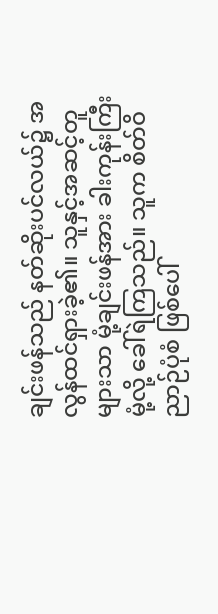ချင်းဖန်သည် နတ်ဆိုးပင်လယ်၌ အလွန်ထင်ရှားခဲ့၏။ သူနှင့်အဆင့်တူ များသာ မုံ့ချင်းဖန်အား ခါးကုန်းကြီးမုံ့လို့ ခေါ်ရဲကြသည်။ သူက စိတ်ဝိညာဉ်ပုံစံ ဖြစ်ပေါ်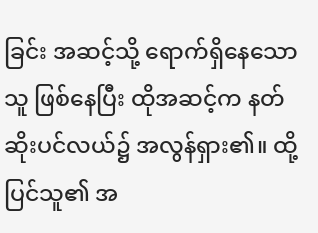ခြင်း အဆင့်သို့ ရောက်ရှိနေသောသူ ဖြစ်နေပြီး ထိုအဆင့်က နတ်ဆိုးပင်လယ်၌ အလွန်ရှား၏။ ထို့ပြင်သူ၏ အ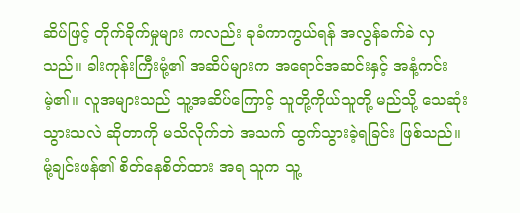ဆိပ်ဖြင့် တိုက်ခိုက်မှုများ ကလည်း ခုခံကာကွယ်ရန် အလွန်ခက်ခဲ လှသည်။ ခါးကုန်းကြီးမုံ့၏ အဆိပ်များက အရောင်အဆင်းနှင့် အနံ့ကင်းမဲ့၏။ လူအများသည် သူ့အဆိပ်ကြောင့် သူတို့ကိုယ်သူတို့ မည်သို့ သေဆုံးသွားသလဲ ဆိုတာကို မသိလိုက်ဘဲ အသက် ထွက်သွားခဲ့ရခြင်း ဖြစ်သည်။
မုံ့ချင်းဖန်၏ စိတ်နေစိတ်ထား အရ သူက သူ့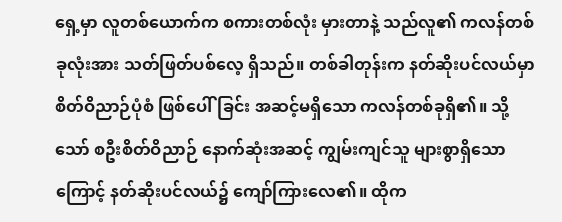ရှေ့မှာ လူတစ်ယောက်က စကားတစ်လုံး မှားတာနဲ့ သည်လူ၏ ကလန်တစ်ခုလုံးအား သတ်ဖြတ်ပစ်လေ့ ရှိသည်။ တစ်ခါတုန်းက နတ်ဆိုးပင်လယ်မှာ စိတ်ဝိညာဉ်ပုံစံ ဖြစ်ပေါ်ခြင်း အဆင့်မရှိသော ကလန်တစ်ခုရှိ၏။ သို့သော် စဦးစိတ်ဝိညာဉ် နောက်ဆုံးအဆင့် ကျွမ်းကျင်သူ များစွာရှိသောကြောင့် နတ်ဆိုးပင်လယ်၌ ကျော်ကြားလေ၏။ ထိုက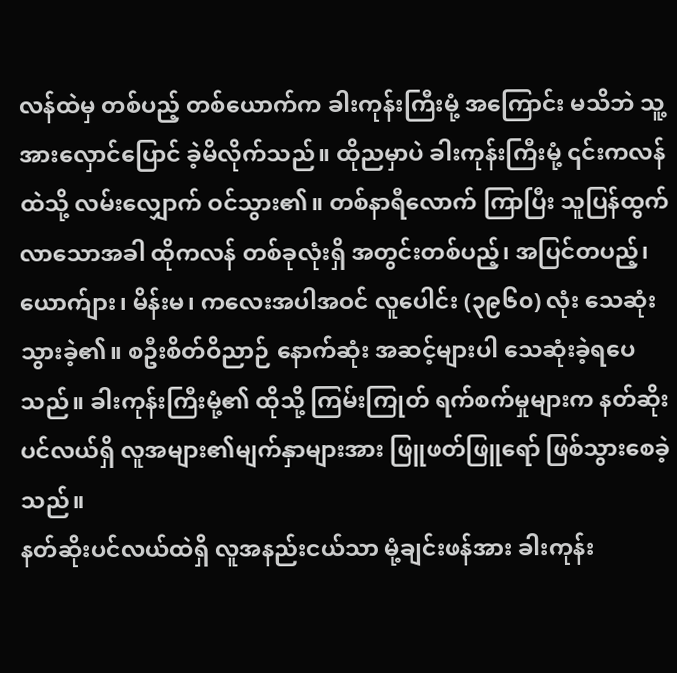လန်ထဲမှ တစ်ပည့် တစ်ယောက်က ခါးကုန်းကြီးမုံ့ အကြောင်း မသိဘဲ သူ့အားလှောင်ပြောင် ခဲ့မိလိုက်သည်။ ထိုညမှာပဲ ခါးကုန်းကြီးမုံ့ ၎င်းကလန်ထဲသို့ လမ်းလျှောက် ဝင်သွား၏။ တစ်နာရီလောက် ကြာပြီး သူပြန်ထွက် လာသောအခါ ထိုကလန် တစ်ခုလုံးရှိ အတွင်းတစ်ပည့်၊ အပြင်တပည့်၊ ယောက်ျား၊ မိန်းမ၊ ကလေးအပါအဝင် လူပေါင်း (၃၉၆၀) လုံး သေဆုံးသွားခဲ့၏။ စဦးစိတ်ဝိညာဉ် နောက်ဆုံး အဆင့်များပါ သေဆုံးခဲ့ရပေသည်။ ခါးကုန်းကြီးမုံ့၏ ထိုသို့ ကြမ်းကြုတ် ရက်စက်မှုများက နတ်ဆိုးပင်လယ်ရှိ လူအများ၏မျက်နှာများအား ဖြူဖတ်ဖြူရော် ဖြစ်သွားစေခဲ့သည်။
နတ်ဆိုးပင်လယ်ထဲရှိ လူအနည်းငယ်သာ မုံ့ချင်းဖန်အား ခါးကုန်း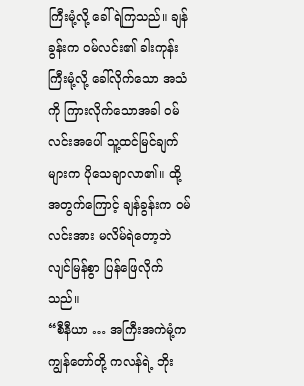ကြီးမုံ့လို့ ခေါ်ရဲကြသည်။ ချန်ခွန်းက ဝမ်လင်း၏ ခါးကုန်းကြီးမုံ့လို့ ခေါ်လိုက်သော အသံကို ကြားလိုက်သောအခါ ဝမ်လင်းအပေါ် သူ့ထင်မြင်ချက်များက ပိုသေချာလာ၏။ ထို့အတွက်ကြောင့် ချန်ခွန်းက ဝမ်လင်းအား မလိမ်ရဲတော့ဘဲ လျင်မြန်စွာ ပြန်ဖြေလိုက်သည်။
“စီနီယာ … အကြီးအကဲမုံ့က ကျွန်တော်တို့ ကလန်ရဲ့ ဘိုး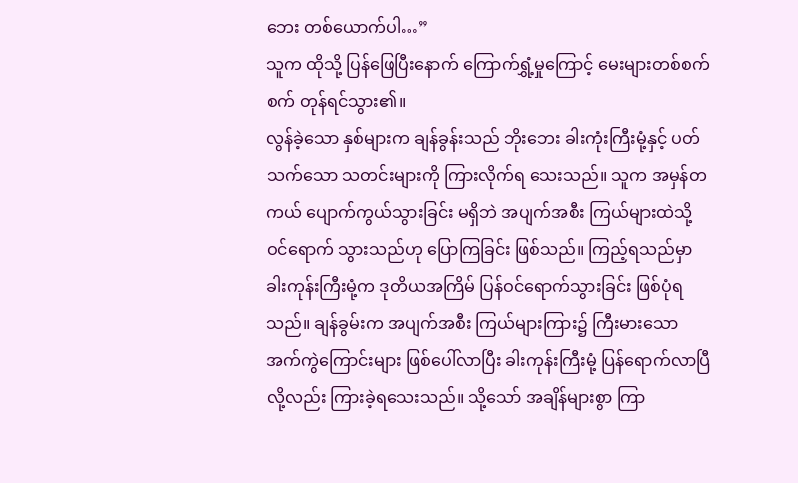ဘေး တစ်ယောက်ပါ…”
သူက ထိုသို့ ပြန်ဖြေပြီးနောက် ကြောက်ရွှံ့မှုကြောင့် မေးများတစ်စက်စက် တုန်ရင်သွား၏။
လွန်ခဲ့သော နှစ်များက ချန်ခွန်းသည် ဘိုးဘေး ခါးကုံးကြီးမုံ့နှင့် ပတ်သက်သော သတင်းများကို ကြားလိုက်ရ သေးသည်။ သူက အမှန်တကယ် ပျောက်ကွယ်သွားခြင်း မရှိဘဲ အပျက်အစီး ကြယ်များထဲသို့ ဝင်ရောက် သွားသည်ဟု ပြောကြခြင်း ဖြစ်သည်။ ကြည့်ရသည်မှာ ခါးကုန်းကြီးမုံ့က ဒုတိယအကြိမ် ပြန်ဝင်ရောက်သွားခြင်း ဖြစ်ပုံရသည်။ ချန်ခွမ်းက အပျက်အစီး ကြယ်များကြား၌ ကြီးမားသော အက်ကွဲကြောင်းများ ဖြစ်ပေါ်လာပြီး ခါးကုန်းကြီးမုံ့ ပြန်ရောက်လာပြီ လို့လည်း ကြားခဲ့ရသေးသည်။ သို့သော် အချိန်များစွာ ကြာ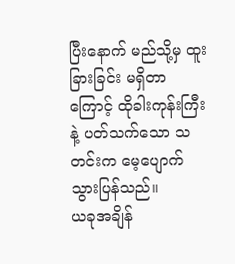ပြီးနောက် မည်သို့မှ ထူးခြားခြင်း မရှိတာကြောင့် ထိုခါးကုန်းကြီးနဲ့ ပတ်သက်သော သတင်းက မေ့ပျောက် သွားပြန်သည်။
ယခုအချိန်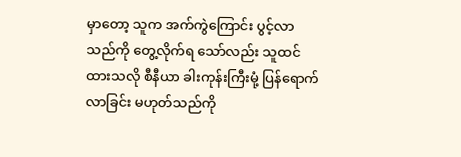မှာတော့ သူက အက်ကွဲကြောင်း ပွင့်လာသည်ကို တွေ့လိုက်ရ သော်လည်း သူထင်ထားသလို စီနီယာ ခါးကုန်းကြီးမုံ့ ပြန်ရောက်လာခြင်း မဟုတ်သည်ကို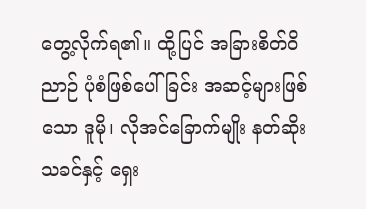တွေ့လိုက်ရ၏။ ထို့ပြင် အခြားစိတ်ဝိညာဉ် ပုံစံဖြစ်ပေါ်ခြင်း အဆင့်များဖြစ်သော ဒူမို၊ လိုအင်ခြောက်မျိုး နတ်ဆိုးသခင်နှင့် ရှေး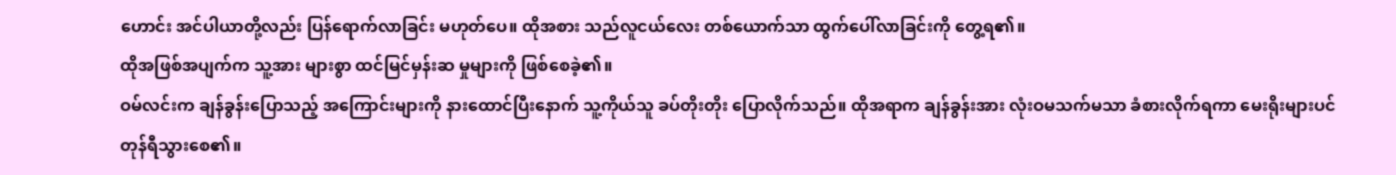ဟောင်း အင်ပါယာတို့လည်း ပြန်ရောက်လာခြင်း မဟုတ်ပေ။ ထိုအစား သည်လူငယ်လေး တစ်ယောက်သာ ထွက်ပေါ်လာခြင်းကို တွေ့ရ၏။
ထိုအဖြစ်အပျက်က သူ့အား များစွာ ထင်မြင်မှန်းဆ မှုများကို ဖြစ်စေခဲ့၏။
ဝမ်လင်းက ချန်ခွန်းပြောသည့် အကြောင်းများကို နားထောင်ပြီးနောက် သူ့ကိုယ်သူ ခပ်တိုးတိုး ပြောလိုက်သည်။ ထိုအရာက ချန်ခွန်းအား လုံးဝမသက်မသာ ခံစားလိုက်ရကာ မေးရိုးများပင် တုန်ရီသွားစေ၏။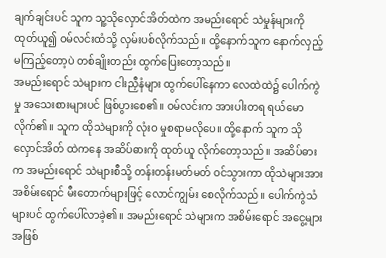ချက်ချင်းပင် သူက သူ့သိုလှောင်အိတ်ထဲက အမည်းရောင် သဲမှုန်များကို ထုတ်ယူ၍ ဝမ်လင်းထံသို့ လှမ်းပစ်လိုက်သည်။ ထို့နောက်သူက နောက်လှည့် မကြည့်တော့ပဲ တစ်ချိုးတည်း ထွက်ပြေးတော့သည်။
အမည်းရောင် သဲများက ငါးညှီနံများ ထွက်ပေါ်နေကာ လေထဲထဲ၌ ပေါက်ကွဲမှု အသေးစားများပင် ဖြစ်ပွားစေ၏။ ဝမ်လင်းက အားပါးတရ ရယ်မောလိုက်၏။ သူက ထိုသဲများကို လုံးဝ မှုစရာမလိုပေ။ ထို့နောက် သူက သိုလှောင်အိတ် ထဲကနေ အဆိပ်ဓားကို ထုတ်ယူ လိုက်တော့သည်။ အဆိပ်ဓားက အမည်းရောင် သဲများစီသို့ တန်းတန်းမတ်မတ် ဝင်သွားကာ ထိုသဲများအား အစိမ်းရောင် မီးတောက်များဖြင့် လောင်ကျွမ်း စေလိုက်သည်။ ပေါက်ကွဲသံများပင် ထွက်ပေါ်လာခဲ့၏။ အမည်းရောင် သဲများက အစိမ်းရောင် အငွေ့များအဖြစ်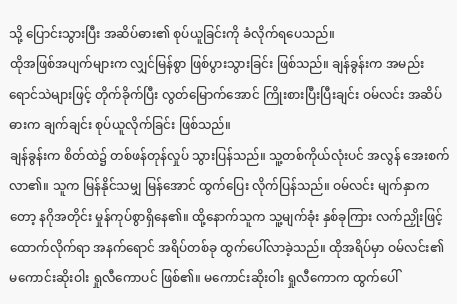သို့ ပြောင်းသွားပြီး အဆိပ်ဓား၏ စုပ်ယူခြင်းကို ခံလိုက်ရပေသည်။
ထိုအဖြစ်အပျက်များက လျှင်မြန်စွာ ဖြစ်ပွားသွားခြင်း ဖြစ်သည်။ ချန်ခွန်းက အမည်းရောင်သဲများဖြင့် တိုက်ခိုက်ပြီး လွတ်မြောက်အောင် ကြိုးစားပြီးပြီးချင်း ဝမ်လင်း အဆိပ်ဓားက ချက်ချင်း စုပ်ယူလိုက်ခြင်း ဖြစ်သည်။
ချန်ခွန်းက စိတ်ထဲ၌ တစ်ဖန်တုန်လှုပ် သွားပြန်သည်။ သူ့တစ်ကိုယ်လုံးပင် အလွန် အေးစက်လာ၏။ သူက မြန်နိုင်သမျှ မြန်အောင် ထွက်ပြေး လိုက်ပြန်သည်။ ဝမ်လင်း မျက်နှာကတော့ နဂိုအတိုင်း မှုန်ကုပ်စွာရှိနေ၏။ ထို့နောက်သူက သူ့မျက်ခုံး နှစ်ခုကြား လက်ညှိုးဖြင့် ထောက်လိုက်ရာ အနက်ရောင် အရိပ်တစ်ခု ထွက်ပေါ်လာခဲ့သည်။ ထိုအရိပ်မှာ ဝမ်လင်း၏ မကောင်းဆိုးဝါး ရှုလီကောပင် ဖြစ်၏။ မကောင်းဆိုးဝါး ရှုလီကောက ထွက်ပေါ်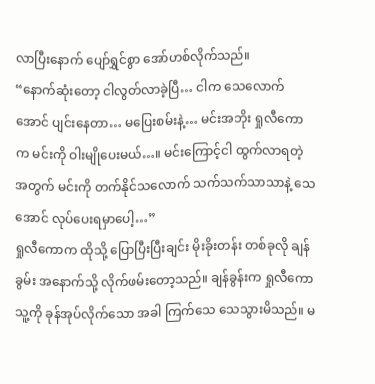လာပြီးနောက် ပျော်ရွှင်စွာ အော်ဟစ်လိုက်သည်။
“နောက်ဆုံးတော့ ငါလွတ်လာခဲ့ပြီ… ငါက သေလောက်အောင် ပျင်းနေတာ… မပြေးစမ်းနဲ့… မင်းအဘိုး ရှုလီကောက မင်းကို ဝါးမျိုပေးမယ်…။ မင်းကြောင့်ငါ ထွက်လာရတဲ့ အတွက် မင်းကို တက်နိုင်သလောက် သက်သက်သာသာနဲ့ သေအောင် လုပ်ပေးရမှာပေါ့…”
ရှုလီကောက ထိုသို့ ပြောပြီးပြီးချင်း မိုးခိုးတန်း တစ်ခုလို ချန်ခွမ်း အနောက်သို့ လိုက်ဖမ်းတော့သည်။ ချန်ခွန်းက ရှုလီကော သူ့ကို ခုန်အုပ်လိုက်သော အခါ ကြက်သေ သေသွားမိသည်။ မ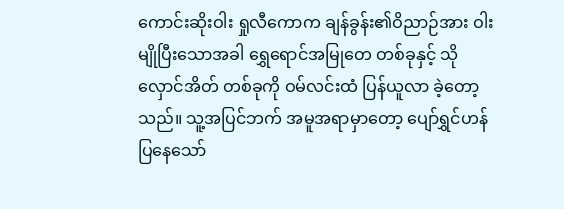ကောင်းဆိုးဝါး ရှုလီကောက ချန်ခွန်း၏ဝိညာဉ်အား ဝါးမျိုပြီးသောအခါ ရွှေရောင်အမြုတေ တစ်ခုနှင့် သိုလှောင်အိတ် တစ်ခုကို ဝမ်လင်းထံ ပြန်ယူလာ ခဲ့တော့သည်။ သူ့အပြင်ဘက် အမူအရာမှာတော့ ပျော်ရွှင်ဟန် ပြနေသော်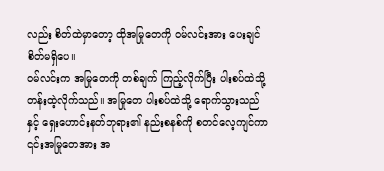လည်း စိတ်ထဲမှာတော့ ထိုအမြုတေကို ဝမ်လင်းအား ပေးချင်စိတ်မရှိပေ။
ဝမ်လင်းက အမြုတေကို တစ်ချက် ကြည့်လိုက်ပြီး ပါးစပ်ထဲသို့ တန်းထဲ့လိုက်သည်။ အမြုတေ ပါးစပ်ထဲသို့ ရောက်သွားသည်နှင့် ရှေးဟောင်းနတ်ဘုရား၏ နည်းစနစ်ကို စတင်လေ့ကျင်ကာ ၎င်းအမြုတေအား အ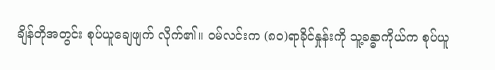ချိန်တိုအတွင်း စုပ်ယူချေဖျက် လိုက်၏။ ဝမ်လင်းက (၈၀)ရာခိုင်နှုန်းကို သူ့ခန္ဓာကိုယ်က စုပ်ယူ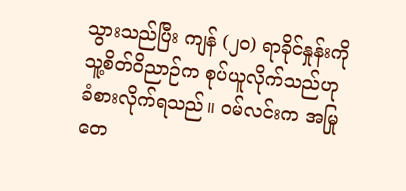သွားသည်ပြီး ကျန် (၂၀) ရာခိုင်နှုန်းကို သူ့စိတ်ဝိညာဉ်က စုပ်ယူလိုက်သည်ဟု ခံစားလိုက်ရသည်။ ဝမ်လင်းက အမြုတေ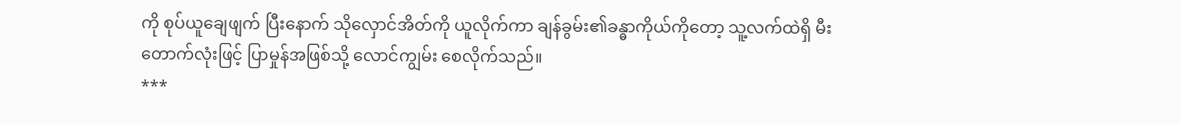ကို စုပ်ယူချေဖျက် ပြီးနောက် သိုလှောင်အိတ်ကို ယူလိုက်ကာ ချန်ခွမ်း၏ခန္ဓာကိုယ်ကိုတော့ သူ့လက်ထဲရှိ မီးတောက်လုံးဖြင့် ပြာမှုန်အဖြစ်သို့ လောင်ကျွမ်း စေလိုက်သည်။
***